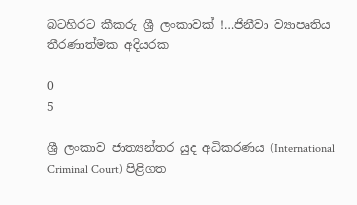බටහිරට කීකරු ශ්‍රී ලංකාවක් !…ජිනීවා ව්‍යාපෘතිය තීරණාත්මක අදියරක

0
5

ශ්‍රී ලංකාව ජාත්‍යන්තර යුද අධිකරණය (International Criminal Court) පිළිගත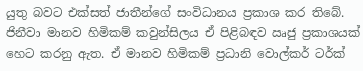යුතු බවට එක්සත් ජාතීන්ගේ සංවිධානය ප්‍රකාශ කර තිබේ. ජිනීවා මානව හිමිකම් කවුන්සිලය ඒ පිළිබඳව ඍජු ප්‍රකාශයක් හෙට කරනු ඇත. ඒ මානව හිමිකම් ප්‍රධානි වොල්කර් ටර්ක්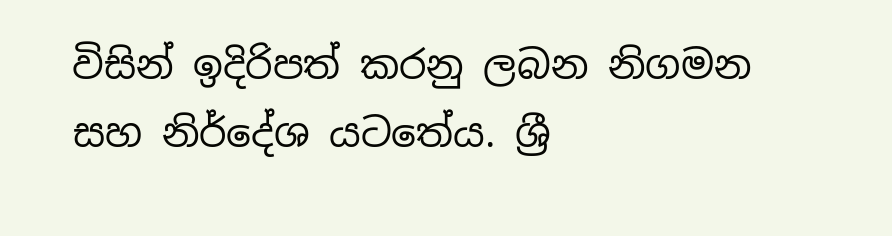විසින් ඉදිරිපත් කරනු ලබන නිගමන සහ නිර්දේශ යටතේය. ශ්‍රී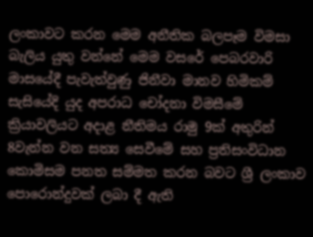ලංකාවට කරන මෙම අනීතික බලපෑම විමසා බැලිය යුතු වන්නේ මෙම වසරේ පෙබරවාරි මාසයේදී පැවැත්වුණු ජිනීවා මානව හිමිකම් සැසියේදි යුද අපරාධ චෝදනා විමසීමේ ක්‍රියාවලියට අදාළ නීතිමය රාමු 9ක් අතුරින් 8වැන්න වන සත්‍ය සෙවීමේ සහ ප්‍රතිසංවිධාන කොමිසම පනත සම්මත කරන බවට ශ්‍රී ලංකාව පොරොන්දුවක් ලබා දී ඇති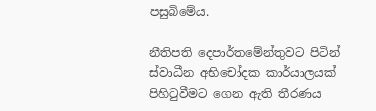පසුබිමේය.

නීතිපති දෙපාර්තමේන්තුවට පිටින් ස්වාධීන අභිචෝදක කාර්යාලයක් පිහිටුවීමට ගෙන ඇති තීරණය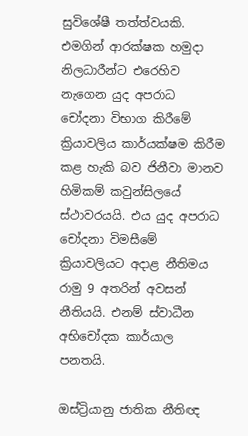සුවිශේෂී තත්ත්වයකි. එමගින් ආරක්ෂක හමුදා නිලධාරීන්ට එරෙහිව නැගෙන යුද අපරාධ චෝදනා විභාග කිරීමේ ක්‍රියාවලිය කාර්යක්ෂම කිරීම කළ හැකි බව ජිනීවා මානව හිමිකම් කවුන්සිලයේ ස්ථාවරයයි. එය යුද අපරාධ චෝදනා විමසීමේ ක්‍රියාවලියට අදාළ නීතිමය රාමු 9 අතරින් අවසන් නීතියයි. එනම් ස්වාධීන අභිචෝදක කාර්යාල පනතයි.

ඔස්ට්‍රියානු ජාතික නීතිඥ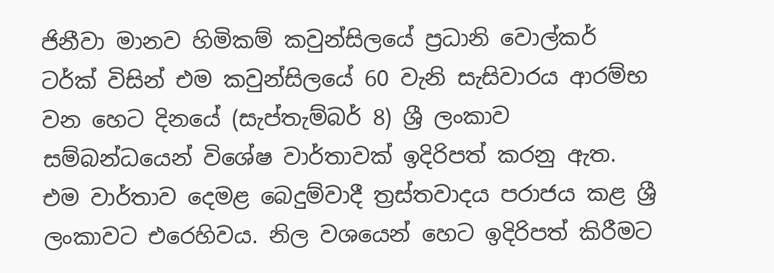ජිනීවා මානව හිමිකම් කවුන්සිලයේ ප්‍රධානි වොල්කර් ටර්ක් විසින් එම කවුන්සිලයේ 60 වැනි සැසිවාරය ආරම්භ වන හෙට දිනයේ (සැප්තැම්බර් 8) ශ්‍රී ලංකාව සම්බන්ධයෙන් විශේෂ වාර්තාවක් ඉදිරිපත් කරනු ඇත. එම වාර්තාව දෙමළ බෙදුම්වාදී ත්‍රස්තවාදය පරාජය කළ ශ්‍රී ලංකාවට එරෙහිවය. නිල වශයෙන් හෙට ඉදිරිපත් කිරීමට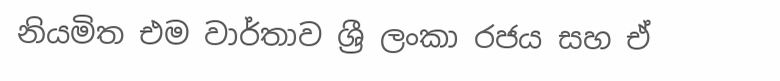නියමිත එම වාර්තාව ශ්‍රී ලංකා රජය සහ ඒ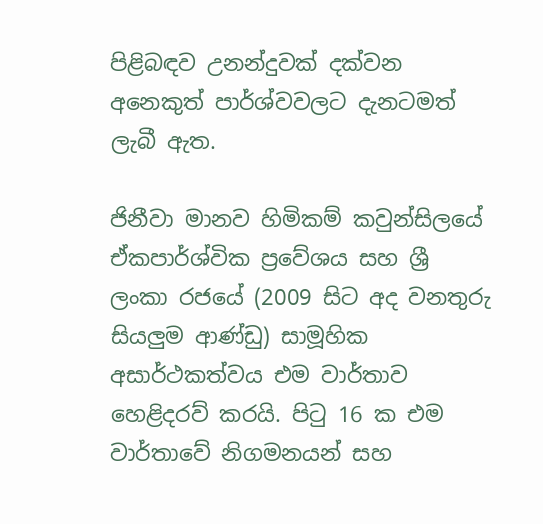පිළිබඳව උනන්දුවක් දක්වන අනෙකුත් පාර්ශ්වවලට දැනටමත් ලැබී ඇත.

ජිනීවා මානව හිමිකම් කවුන්සිලයේ ඒකපාර්ශ්වික ප්‍රවේශය සහ ශ්‍රී ලංකා රජයේ (2009 සිට අද වනතුරු සියලුම ආණ්ඩු) සාමූහික අසාර්ථකත්වය එම වාර්තාව හෙළිදරව් කරයි. පිටු 16 ක එම වාර්තාවේ නිගමනයන් සහ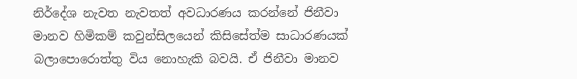නිර්දේශ නැවත නැවතත් අවධාරණය කරන්නේ ජිනීවා මානව හිමිකම් කවුන්සිලයෙන් කිසිසේත්ම සාධාරණයක් බලාපොරොත්තු විය නොහැකි බවයි. ඒ ජිනීවා මානව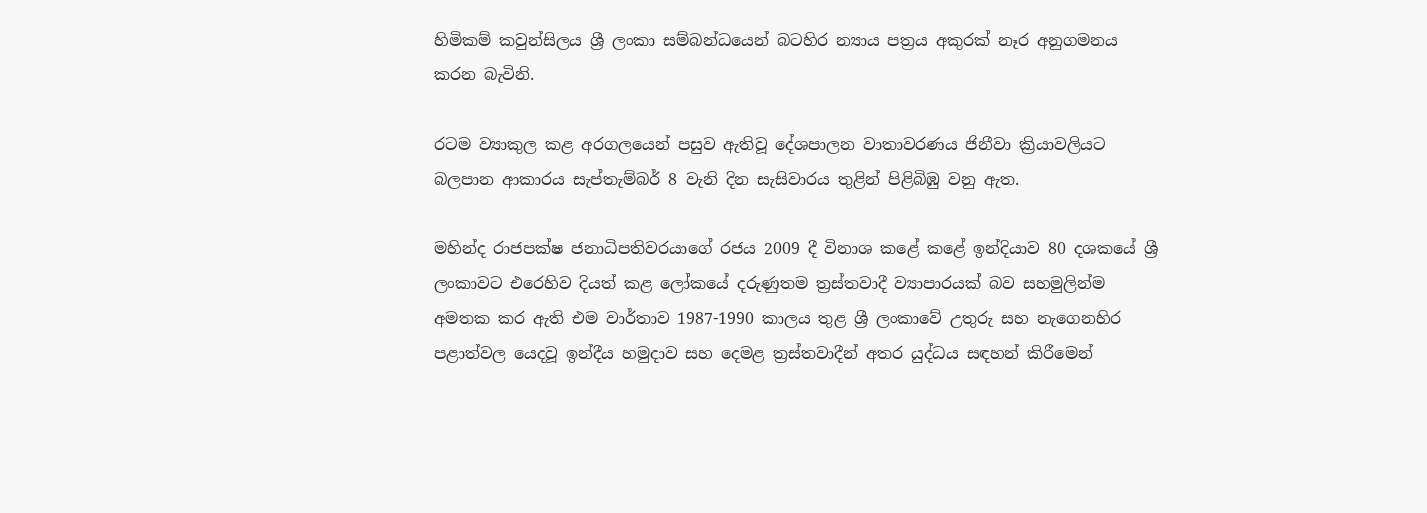හිමිකම් කවුන්සිලය ශ්‍රී ලංකා සම්බන්ධයෙන් බටහිර න්‍යාය පත්‍රය අකුරක් නෑර අනුගමනය කරන බැවිනි.

රටම ව්‍යාකුල කළ අරගලයෙන් පසුව ඇතිවූ දේශපාලන වාතාවරණය ජිනීවා ක්‍රියාවලියට බලපාන ආකාරය සැප්තැම්බර් 8 වැනි දින සැසිවාරය තුළින් පිළිබිඹු වනු ඇත.

මහින්ද රාජපක්ෂ ජනාධිපතිවරයාගේ රජය 2009 දී විනාශ කළේ කළේ ඉන්දියාව 80 දශකයේ ශ්‍රී ලංකාවට එරෙහිව දියත් කළ ලෝකයේ දරුණුතම ත්‍රස්තවාදී ව්‍යාපාරයක් බව සහමුලින්ම අමතක කර ඇති එම වාර්තාව 1987-1990 කාලය තුළ ශ්‍රී ලංකාවේ උතුරු සහ නැගෙනහිර පළාත්වල යෙදවූ ඉන්දීය හමුදාව සහ දෙමළ ත්‍රස්තවාදීන් අතර යුද්ධය සඳහන් කිරීමෙන්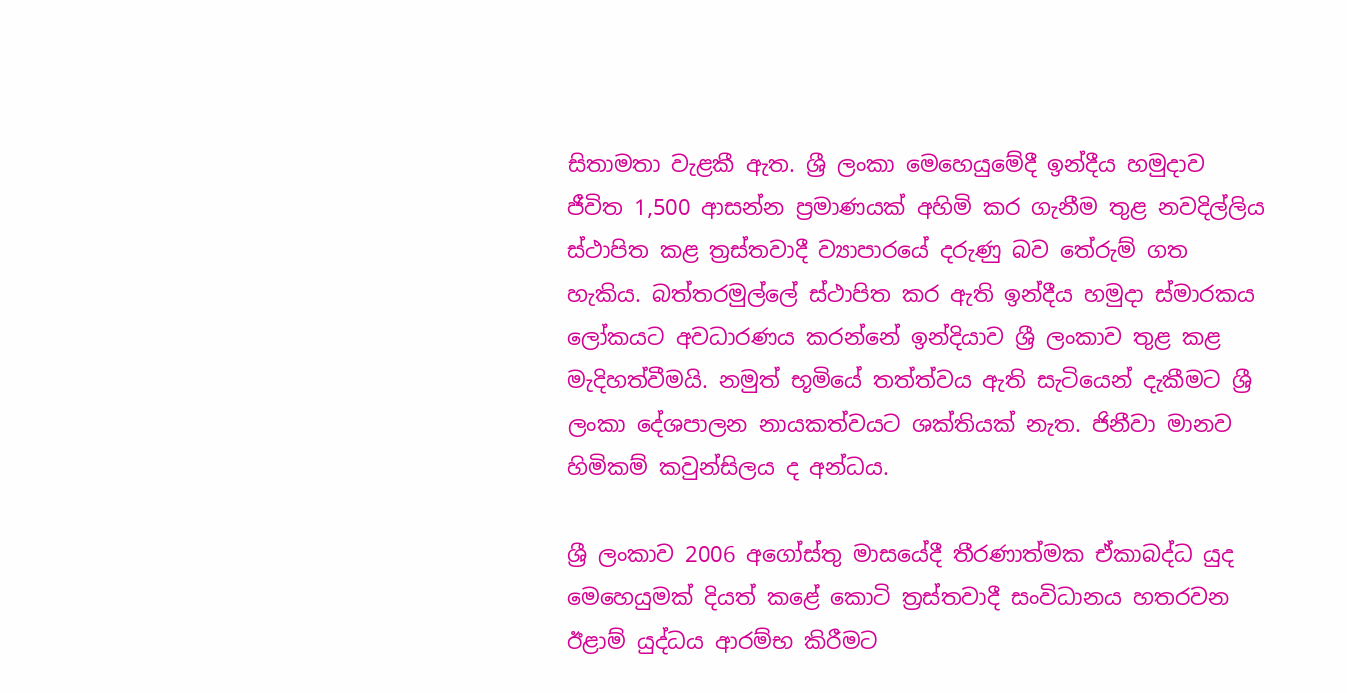සිතාමතා වැළකී ඇත. ශ්‍රී ලංකා මෙහෙයුමේදී ඉන්දීය හමුදාව ජීවිත 1,500 ආසන්න ප්‍රමාණයක් අහිමි කර ගැනීම තුළ නවදිල්ලිය ස්ථාපිත කළ ත්‍රස්තවාදී ව්‍යාපාරයේ දරුණු බව තේරුම් ගත හැකිය. බත්තරමුල්ලේ ස්ථාපිත කර ඇති ඉන්දීය හමුදා ස්මාරකය ලෝකයට අවධාරණය කරන්නේ ඉන්දියාව ශ්‍රී ලංකාව තුළ කළ මැදිහත්වීමයි. නමුත් භූමියේ තත්ත්වය ඇති සැටියෙන් දැකීමට ශ්‍රී ලංකා දේශපාලන නායකත්වයට ශක්තියක් නැත. ජිනීවා මානව හිමිකම් කවුන්සිලය ද අන්ධය.

ශ්‍රී ලංකාව 2006 අගෝස්තු මාසයේදී තීරණාත්මක ඒකාබද්ධ යුද මෙහෙයුමක් දියත් කළේ කොටි ත්‍රස්තවාදී සංවිධානය හතරවන ඊළාම් යුද්ධය ආරම්භ කිරීමට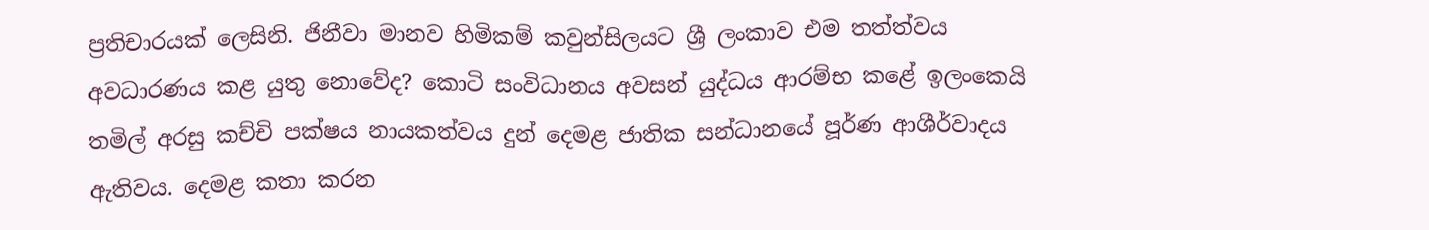ප්‍රතිචාරයක් ලෙසිනි. ජිනීවා මානව හිමිකම් කවුන්සිලයට ශ්‍රී ලංකාව එම තත්ත්වය අවධාරණය කළ යුතු නොවේද? කොටි සංවිධානය අවසන් යුද්ධය ආරම්භ කළේ ඉලංකෙයි තමිල් අරසු කච්චි පක්ෂය නායකත්වය දුන් දෙමළ ජාතික සන්ධානයේ පූර්ණ ආශීර්වාදය ඇතිවය. දෙමළ කතා කරන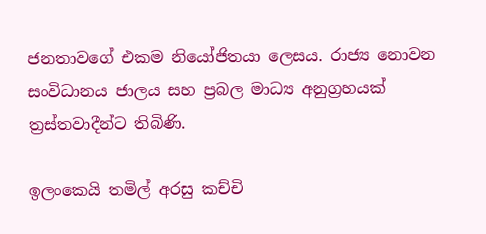ජනතාවගේ එකම නියෝජිතයා ලෙසය. රාජ්‍ය නොවන සංවිධානය ජාලය සහ ප්‍රබල මාධ්‍ය අනුග්‍රහයක් ත්‍රස්තවාදීන්ට තිබිණි.

ඉලංකෙයි තමිල් අරසු කච්චි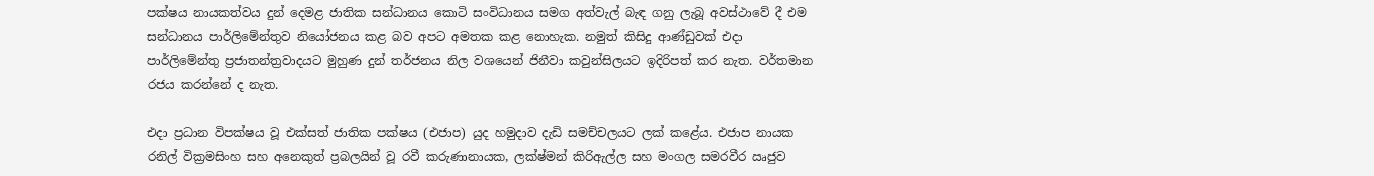පක්ෂය නායකත්වය දුන් දෙමළ ජාතික සන්ධානය කොටි සංවිධානය සමග අත්වැල් බැඳ ගනු ලැබූ අවස්ථාවේ දී එම සන්ධානය පාර්ලිමේන්තුව නියෝජනය කළ බව අපට අමතක කළ නොහැක. නමුත් කිසිදු ආණ්ඩුවක් එදා පාර්ලිමේන්තු ප්‍රජාතන්ත්‍රවාදයට මුහුණ දුන් තර්ජනය නිල වශයෙන් ජිනීවා කවුන්සිලයට ඉදිරිපත් කර නැත. වර්තමාන රජය කරන්නේ ද නැත.

එදා ප්‍රධාන විපක්ෂය වූ එක්සත් ජාතික පක්ෂය (එජාප) යුද හමුදාව දැඩි සමච්චලයට ලක් කළේය. එජාප නායක රනිල් වික්‍රමසිංහ සහ අනෙකුත් ප්‍රබලයින් වූ රවී කරුණානායක, ලක්ෂ්මන් කිරිඇල්ල සහ මංගල සමරවීර ඍජුව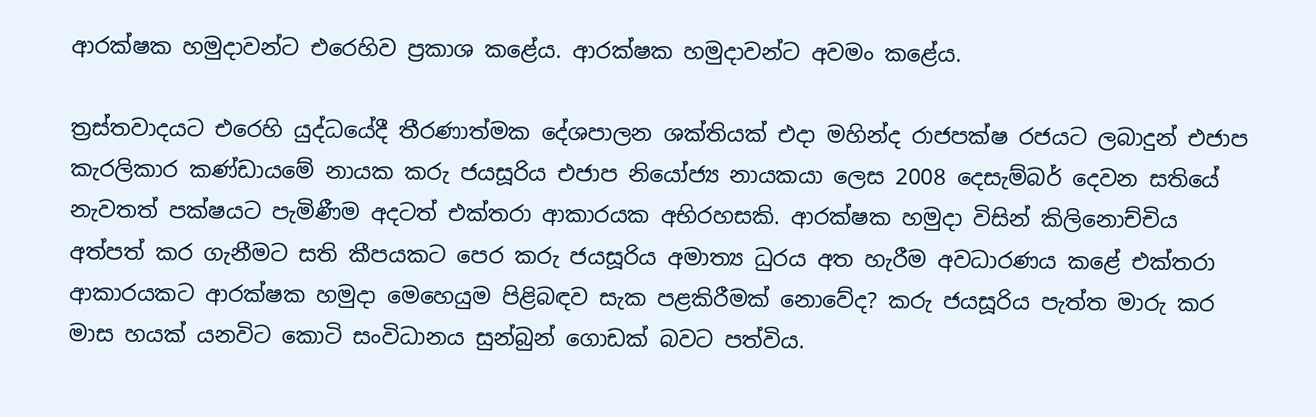ආරක්ෂක හමුදාවන්ට එරෙහිව ප්‍රකාශ කළේය. ආරක්ෂක හමුදාවන්ට අවමං කළේය.

ත්‍රස්තවාදයට එරෙහි යුද්ධයේදී තීරණාත්මක දේශපාලන ශක්තියක් එදා මහින්ද රාජපක්ෂ රජයට ලබාදුන් එජාප කැරලිකාර කණ්ඩායමේ නායක කරු ජයසූරිය එජාප නියෝජ්‍ය නායකයා ලෙස 2008 දෙසැම්බර් දෙවන සතියේ නැවතත් පක්ෂයට පැමිණීම අදටත් එක්තරා ආකාරයක අභිරහසකි. ආරක්ෂක හමුදා විසින් කිලිනොච්චිය අත්පත් කර ගැනීමට සති කීපයකට පෙර කරු ජයසූරිය අමාත්‍ය ධුරය අත හැරීම අවධාරණය කළේ එක්තරා ආකාරයකට ආරක්ෂක හමුදා මෙහෙයුම පිළිබඳව සැක පළකිරීමක් නොවේද? කරු ජයසූරිය පැත්ත මාරු කර මාස හයක් යනවිට කොටි සංවිධානය සුන්බුන් ගොඩක් බවට පත්විය.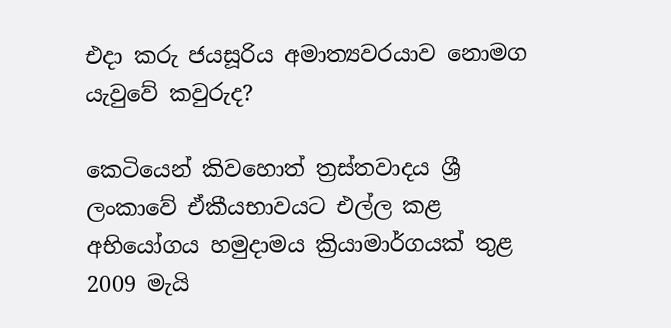එදා කරු ජයසූරිය අමාත්‍යවරයාව නොමග යැවුවේ කවුරුද?

කෙටියෙන් කිවහොත් ත්‍රස්තවාදය ශ්‍රී ලංකාවේ ඒකීයභාවයට එල්ල කළ අභියෝගය හමුදාමය ක්‍රියාමාර්ගයක් තුළ 2009 මැයි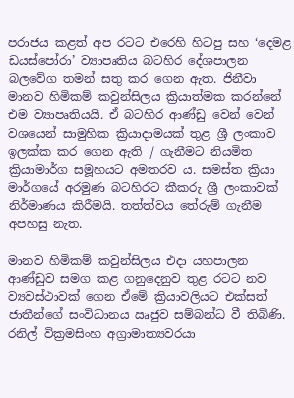පරාජය කළත් අප රටට එරෙහි හිටපු සහ ‘දෙමළ ඩයස්පෝරා’ ව්‍යාපෘතිය බටහිර දේශපාලන බලවේග තමන් සතු කර ගෙන ඇත. ජිනීවා මානව හිමිකම් කවුන්සිලය ක්‍රියාත්මක කරන්නේ එම ව්‍යාපෘතියයි. ඒ බටහිර ආණ්ඩු වෙන් වෙන් වශයෙන් සාමුහික ක්‍රියාදාමයක් තුළ ශ්‍රී ලංකාව ඉලක්ක කර ගෙන ඇති / ගැනීමට නියමිත ක්‍රියාමාර්ග සමූහයට අමතරව ය. සමස්ත ක්‍රියා මාර්ගයේ අරමුණ බටහිරට කීකරු ශ්‍රී ලංකාවක් නිර්මාණය කිරීමයි. තත්ත්වය තේරුම් ගැනීම අපහසු නැත.

මානව හිමිකම් කවුන්සිලය එදා යහපාලන ආණ්ඩුව සමග කළ ගනුදෙනුව තුළ රටට නව ව්‍යවස්ථාවක් ගෙන ඒමේ ක්‍රියාවලියට එක්සත් ජාතීන්ගේ සංවිධානය ඍජුව සම්බන්ධ වී තිබිණි. රනිල් වික්‍රමසිංහ අග්‍රාමාත්‍යවරයා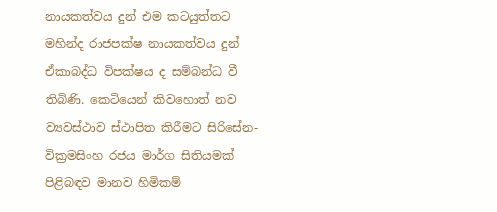නායකත්වය දුන් එම කටයුත්තට මහින්ද රාජපක්ෂ නායකත්වය දුන් ඒකාබද්ධ විපක්ෂය ද සම්බන්ධ වී තිබිණි. කෙටියෙන් කිවහොත් නව ව්‍යවස්ථාව ස්ථාපිත කිරීමට සිරිසේන-වික්‍රමසිංහ රජය මාර්ග සිතියමක් පිළිබඳව මානව හිමිකම්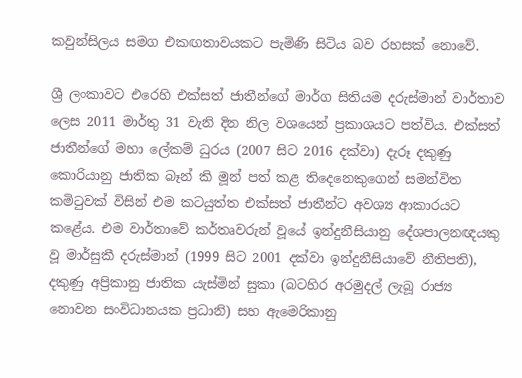කවුන්සිලය සමග එකඟතාවයකට පැමිණි සිටිය බව රහසක් නොවේ.

ශ්‍රී ලංකාවට එරෙහි එක්සත් ජාතීන්ගේ මාර්ග සිතියම දරුස්මාන් වාර්තාව ලෙස 2011 මාර්තු 31 වැනි දින නිල වශයෙන් ප්‍රකාශයට පත්විය. එක්සත් ජාතීන්ගේ මහා ලේකම් ධුරය (2007 සිට 2016 දක්වා) දැරූ දකුණු කොරියානු ජාතික බෑන් කි මූන් පත් කළ තිදෙනෙකුගෙන් සමන්විත කමිටුවක් විසින් එම කටයුත්ත එක්සත් ජාතීන්ට අවශ්‍ය ආකාරයට කළේය. එම වාර්තාවේ කර්තෘවරුන් වූයේ ඉන්දුනීසියානු දේශපාලනඥයකු වූ මාර්සුකී දරුස්මාන් (1999 සිට 2001 දක්වා ඉන්දුනීසියාවේ නීතිපති), දකුණු අප්‍රිකානු ජාතික යැස්මින් සුකා (බටහිර අරමුදල් ලැබූ රාජ්‍ය නොවන සංවිධානයක ප්‍රධානි) සහ ඇමෙරිකානු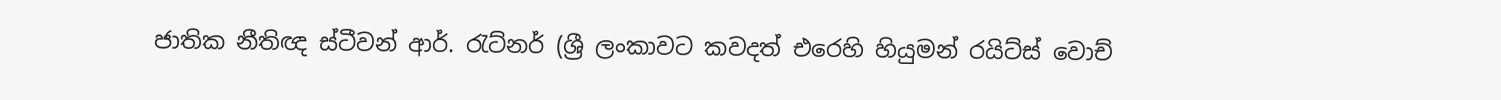ජාතික නීතිඥ ස්ටීවන් ආර්. රැට්නර් (ශ්‍රී ලංකාවට කවදත් එරෙහි හියුමන් රයිට්ස් වොච්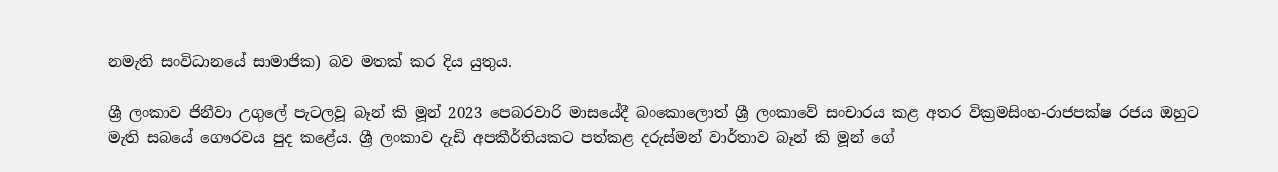නමැති සංවිධානයේ සාමාජික) බව මතක් කර දිය යුතුය.

ශ්‍රී ලංකාව ජිනීවා උගුලේ පැටලවූ බෑන් කි මූන් 2023 පෙබරවාරි මාසයේදී බංකොලොත් ශ්‍රී ලංකාවේ සංචාරය කළ අතර වික්‍රමසිංහ-රාජපක්ෂ රජය ඔහුට මැති සබයේ ගෞරවය පුද කළේය. ශ්‍රී ලංකාව දැඩි අපකීර්තියකට පත්කළ දරුස්මන් වාර්තාව බෑන් කි මූන් ගේ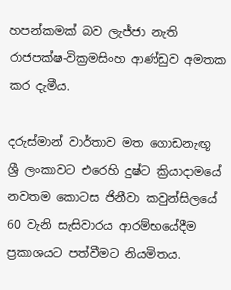හපන්කමක් බව ලැජ්ජා නැති රාජපක්ෂ-වික්‍රමසිංහ ආණ්ඩුව අමතක කර දැමීය.

දරුස්මාන් වාර්තාව මත ගොඩනැඟූ ශ්‍රී ලංකාවට එරෙහි දුෂ්ට ක්‍රියාදාමයේ නවතම කොටස ජිනීවා කවුන්සිලයේ 60 වැනි සැසිවාරය ආරම්භයේදීම ප්‍රකාශයට පත්වීමට නියමිතය.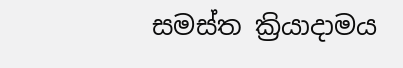සමස්ත ක්‍රියාදාමය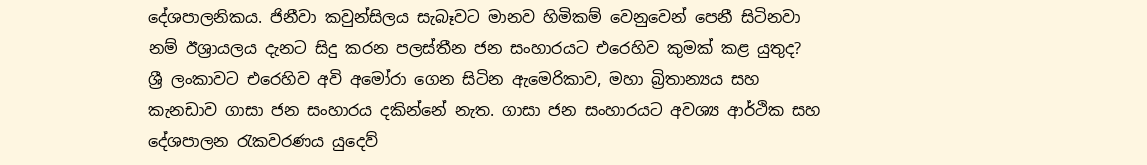දේශපාලනිකය. ජිනීවා කවුන්සිලය සැබෑවට මානව හිමිකම් වෙනුවෙන් පෙනී සිටිනවා නම් ඊශ්‍රායලය දැනට සිදු කරන පලස්තීන ජන සංහාරයට එරෙහිව කුමක් කළ යුතුද? ශ්‍රී ලංකාවට එරෙහිව අවි අමෝරා ගෙන සිටින ඇමෙරිකාව, මහා බ්‍රිතාන්‍යය සහ කැනඩාව ගාසා ජන සංහාරය දකින්නේ නැත. ගාසා ජන සංහාරයට අවශ්‍ය ආර්ථික සහ දේශපාලන රැකවරණය යුදෙව්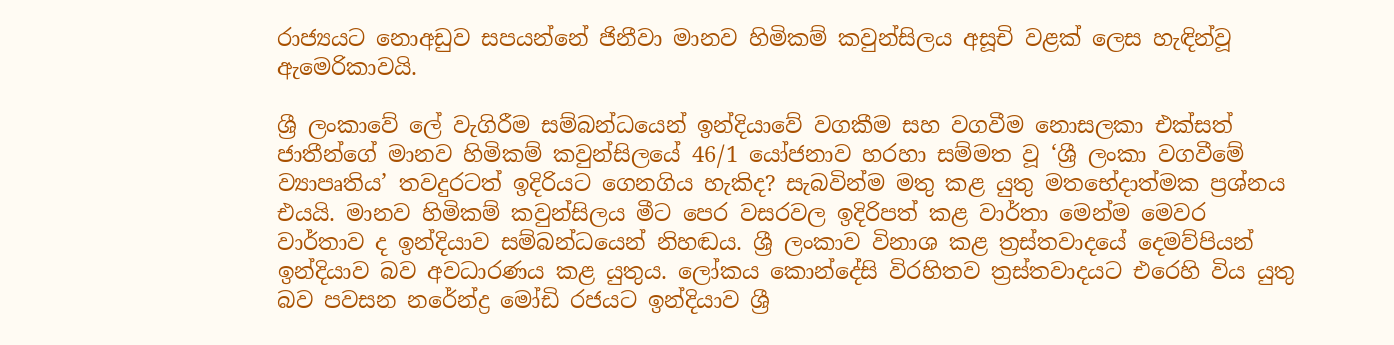රාජ්‍යයට නොඅඩුව සපයන්නේ ජිනීවා මානව හිමිකම් කවුන්සිලය අසූචි වළක් ලෙස හැඳින්වූ ඇමෙරිකාවයි.

ශ්‍රී ලංකාවේ ලේ වැගිරීම සම්බන්ධයෙන් ඉන්දියාවේ වගකීම සහ වගවීම නොසලකා එක්සත් ජාතීන්ගේ මානව හිමිකම් කවුන්සිලයේ 46/1 යෝජනාව හරහා සම්මත වූ ‘ශ්‍රී ලංකා වගවීමේ ව්‍යාපෘතිය’ තවදුරටත් ඉදිරියට ගෙනගිය හැකිද? සැබවින්ම මතු කළ යුතු මතභේදාත්මක ප්‍රශ්නය එයයි. මානව හිමිකම් කවුන්සිලය මීට පෙර වසරවල ඉදිරිපත් කළ වාර්තා මෙන්ම මෙවර වාර්තාව ද ඉන්දියාව සම්බන්ධයෙන් නිහඬය. ශ්‍රී ලංකාව විනාශ කළ ත්‍රස්තවාදයේ දෙමව්පියන් ඉන්දියාව බව අවධාරණය කළ යුතුය. ලෝකය කොන්දේසි විරහිතව ත්‍රස්තවාදයට එරෙහි විය යුතු බව පවසන නරේන්ද්‍ර මෝඩි රජයට ඉන්දියාව ශ්‍රී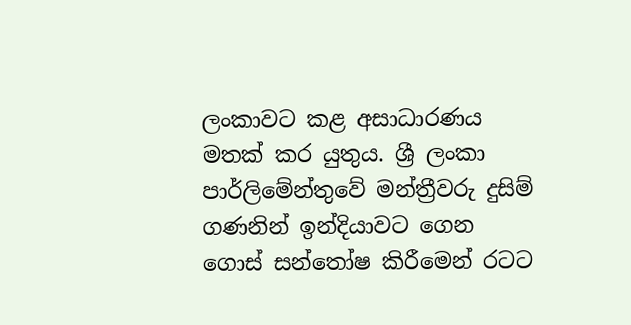ලංකාවට කළ අසාධාරණය මතක් කර යුතුය. ශ්‍රී ලංකා පාර්ලිමේන්තුවේ මන්ත්‍රීවරු දුසිම් ගණනින් ඉන්දියාවට ගෙන ගොස් සන්තෝෂ කිරීමෙන් රටට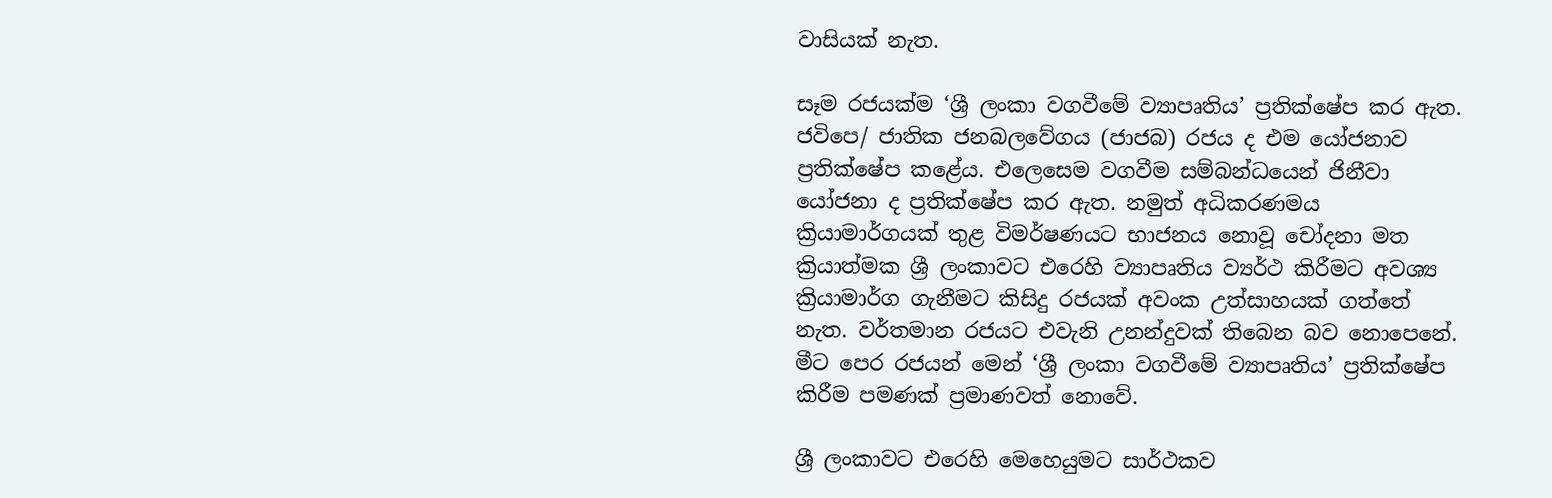වාසියක් නැත.

සෑම රජයක්ම ‘ශ්‍රී ලංකා වගවීමේ ව්‍යාපෘතිය’ ප්‍රතික්ෂේප කර ඇත. ජවිපෙ/ ජාතික ජනබලවේගය (ජාජබ) රජය ද එම යෝජනාව ප්‍රතික්ෂේප කළේය. එලෙසෙම වගවීම සම්බන්ධයෙන් ජිනීවා යෝජනා ද ප්‍රතික්ෂේප කර ඇත. නමුත් අධිකරණමය ක්‍රියාමාර්ගයක් තුළ විමර්ෂණයට භාජනය නොවූ චෝදනා මත ක්‍රියාත්මක ශ්‍රී ලංකාවට එරෙහි ව්‍යාපෘතිය ව්‍යර්ථ කිරීමට අවශ්‍ය ක්‍රියාමාර්ග ගැනීමට කිසිදු රජයක් අවංක උත්සාහයක් ගත්තේ නැත. වර්තමාන රජයට එවැනි උනන්දුවක් තිබෙන බව නොපෙනේ. මීට පෙර රජයන් මෙන් ‘ශ්‍රී ලංකා වගවීමේ ව්‍යාපෘතිය’ ප්‍රතික්ෂේප කිරීම පමණක් ප්‍රමාණවත් නොවේ.

ශ්‍රී ලංකාවට එරෙහි මෙහෙයුමට සාර්ථකව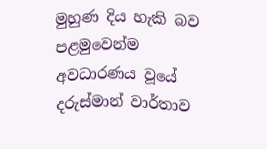මුහුණ දිය හැකි බව පළමුවෙන්ම අවධාරණය වූයේ දරුස්මාන් වාර්තාව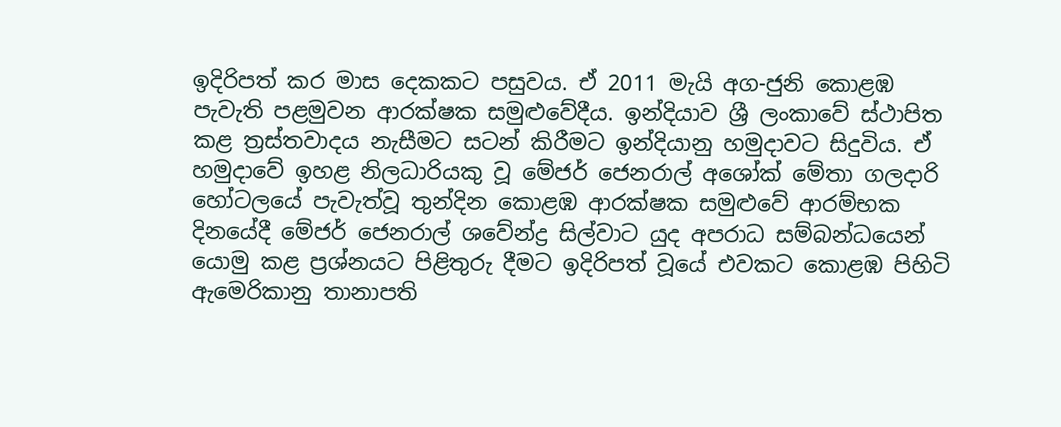ඉදිරිපත් කර මාස දෙකකට පසුවය. ඒ 2011 මැයි අග-ජුනි කොළඹ පැවැති පළමුවන ආරක්ෂක සමුළුවේදීය. ඉන්දියාව ශ්‍රී ලංකාවේ ස්ථාපිත කළ ත්‍රස්තවාදය නැසීමට සටන් කිරීමට ඉන්දියානු හමුදාවට සිදුවිය. ඒ හමුදාවේ ඉහළ නිලධාරියකු වූ මේජර් ජෙනරාල් අශෝක් මේතා ගලදාරි හෝටලයේ පැවැත්වූ තුන්දින කොළඹ ආරක්ෂක සමුළුවේ ආරම්භක දිනයේදී මේජර් ජෙනරාල් ශවේන්ද්‍ර සිල්වාට යුද අපරාධ සම්බන්ධයෙන් යොමු කළ ප්‍රශ්නයට පිළිතුරු දීමට ඉදිරිපත් වූයේ එවකට කොළඹ පිහිටි ඇමෙරිකානු තානාපති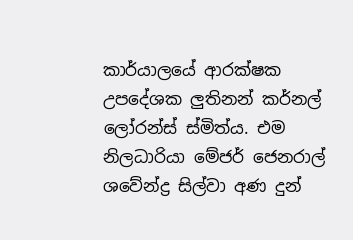කාර්යාලයේ ආරක්ෂක උපදේශක ලුතිනන් කර්නල් ලෝරන්ස් ස්මිත්ය. එම නිලධාරියා මේජර් ජෙනරාල් ශවේන්ද්‍ර සිල්වා අණ දුන්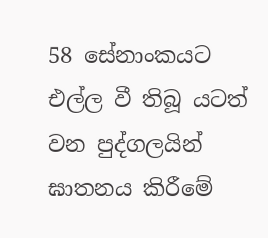58 සේනාංකයට එල්ල වී තිබූ යටත් වන පුද්ගලයින් ඝාතනය කිරීමේ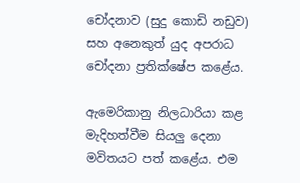චෝදනාව (සුදු කොඩි නඩුව) සහ අනෙකුත් යුද අපරාධ චෝදනා ප්‍රතික්ෂේප කළේය.

ඇමෙරිකානු නිලධාරියා කළ මැදිහත්වීම සියලු දෙනා මවිතයට පත් කළේය. එම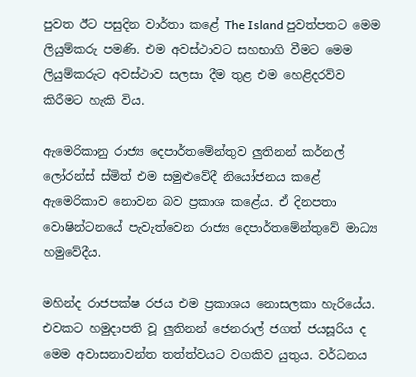පුවත ඊට පසුදින වාර්තා කළේ The Island පුවත්පතට මෙම ලියුම්කරු පමණි. එම අවස්ථාවට සහභාගි වීමට මෙම ලියුම්කරුට අවස්ථාව සලසා දීම තුළ එම හෙළිදරව්ව කිරීමට හැකි විය.

ඇමෙරිකානු රාජ්‍ය දෙපාර්තමේන්තුව ලුතිනන් කර්නල් ලෝරන්ස් ස්මිත් එම සමුළුවේදී නියෝජනය කළේ ඇමෙරිකාව නොවන බව ප්‍රකාශ කළේය. ඒ දිනපතා වොෂින්ටනයේ පැවැත්වෙන රාජ්‍ය දෙපාර්තමේන්තුවේ මාධ්‍ය හමුවේදීය.

මහින්ද රාජපක්ෂ රජය එම ප්‍රකාශය නොසලකා හැරියේය. එවකට හමුදාපති වූ ලුතිනන් ජෙනරාල් ජගත් ජයසූරිය ද මෙම අවාසනාවන්ත තත්ත්වයට වගකිව යුතුය. වර්ධනය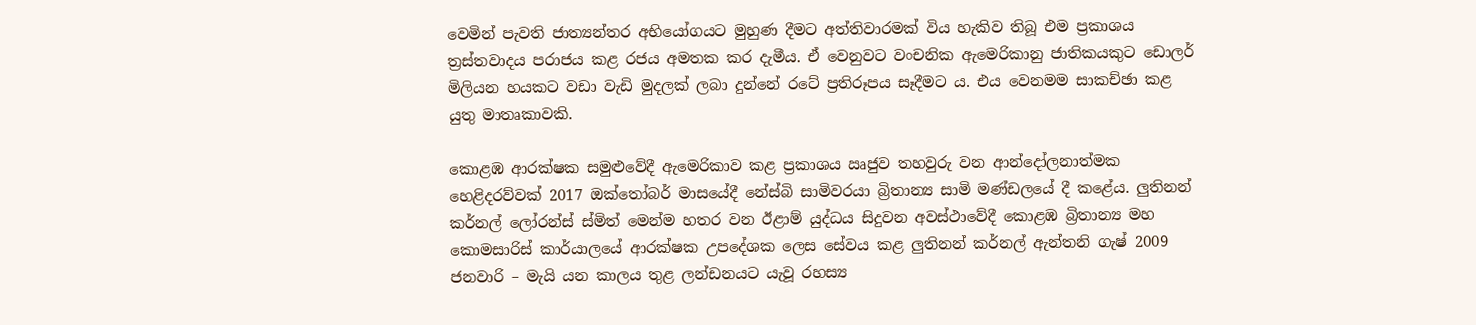වෙමින් පැවති ජාත්‍යන්තර අභියෝගයට මුහුණ දීමට අත්තිවාරමක් විය හැකිව තිබූ එම ප්‍රකාශය ත්‍රස්තවාදය පරාජය කළ රජය අමතක කර දැමීය. ඒ වෙනුවට වංචනික ඇමෙරිකානු ජාතිකයකුට ඩොලර් මිලියන හයකට වඩා වැඩි මුදලක් ලබා දුන්නේ රටේ ප්‍රතිරූපය සෑදීමට ය. එය වෙනමම සාකච්ඡා කළ යුතු මාතෘකාවකි.

කොළඹ ආරක්ෂක සමුළුවේදී ඇමෙරිකාව කළ ප්‍රකාශය ඍජුව තහවුරු වන ආන්දෝලනාත්මක හෙළිදරව්වක් 2017 ඔක්තෝබර් මාසයේදී නේස්බි සාමිවරයා බ්‍රිතාන්‍ය සාමි මණ්ඩලයේ දී කළේය. ලුතිනන් කර්නල් ලෝරන්ස් ස්මිත් මෙන්ම හතර වන ඊළාම් යුද්ධය සිදුවන අවස්ථාවේදී කොළඹ බ්‍රිතාන්‍ය මහ කොමසාරිස් කාර්යාලයේ ආරක්ෂක උපදේශක ලෙස සේවය කළ ලුතිනන් කර්නල් ඇන්තනි ගැෂ් 2009 ජනවාරි – මැයි යන කාලය තුළ ලන්ඩනයට යැවූ රහස්‍ය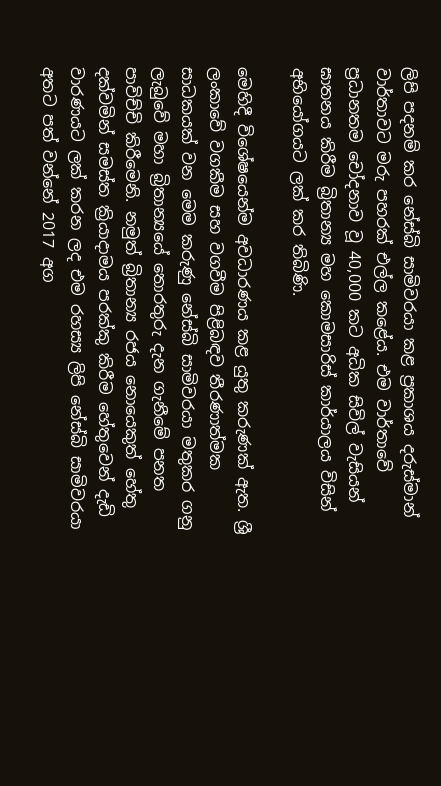ලිපි පදනම් කර නේස්බි සාමිවරයා කළ ප්‍රකාශය දරුස්මාන් වාර්තාවට මරු පහරක් එල්ල කළේය. එම වාර්තාවේ ප්‍රධානතම චෝදනාව වූ 40,000 කට අධික සිවිල් වැසියන් ඝාතනය කිරීම බ්‍රිතාන්‍ය මහ කොමසාරිස් කාර්යාලය විසින් අභියෝගයට ලක් කර තිබිණි.

මෙහිදී විශේෂයෙන්ම අවධාරණය කළ යුතු කරුණක් ඇත. ශ්‍රී ලංකාවේ වගකීම සහ වගවීම පිළිබඳව තීරණාත්මක සාධකයක් වන මෙම කරුණු නේස්බි සාමිවරයා මතුකර ගනු ලැබුවේ මහා බ්‍රිතාන්‍යයේ තොරතුරු දැන ගැනීමේ පනත පාවිච්චි කිරීමෙනි. නමුත් බ්‍රිතාන්‍ය රජය නොයෙකුත් හේතු දක්වමින් සමස්ත ක්‍රියාදාමය පරක්කු කිරීම හේතුවෙන් දැඩි වාරණයට ලක් කරන ලද එම රහස්‍ය ලිපි නේස්බි සාමිවරයා අතට පත් වන්නේ 2017 අග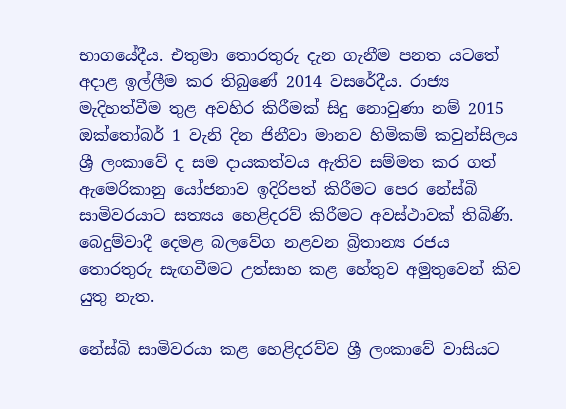භාගයේදීය. එතුමා තොරතුරු දැන ගැනීම පනත යටතේ අදාළ ඉල්ලීම කර තිබුණේ 2014 වසරේදීය. රාජ්‍ය මැදිහත්වීම තුළ අවහිර කිරීමක් සිදු නොවුණා නම් 2015 ඔක්තෝබර් 1 වැනි දින ජිනීවා මානව හිමිකම් කවුන්සිලය ශ්‍රී ලංකාවේ ද සම දායකත්වය ඇතිව සම්මත කර ගත් ඇමෙරිකානු යෝජනාව ඉදිරිපත් කිරීමට පෙර නේස්බි සාමිවරයාට සත්‍යය හෙළිදරව් කිරීමට අවස්ථාවක් තිබිණි. බෙදුම්වාදී දෙමළ බලවේග නළවන බ්‍රිතාන්‍ය රජය තොරතුරු සැඟවීමට උත්සාහ කළ හේතුව අමුතුවෙන් කිව යුතු නැත.

නේස්බි සාමිවරයා කළ හෙළිදරව්ව ශ්‍රී ලංකාවේ වාසියට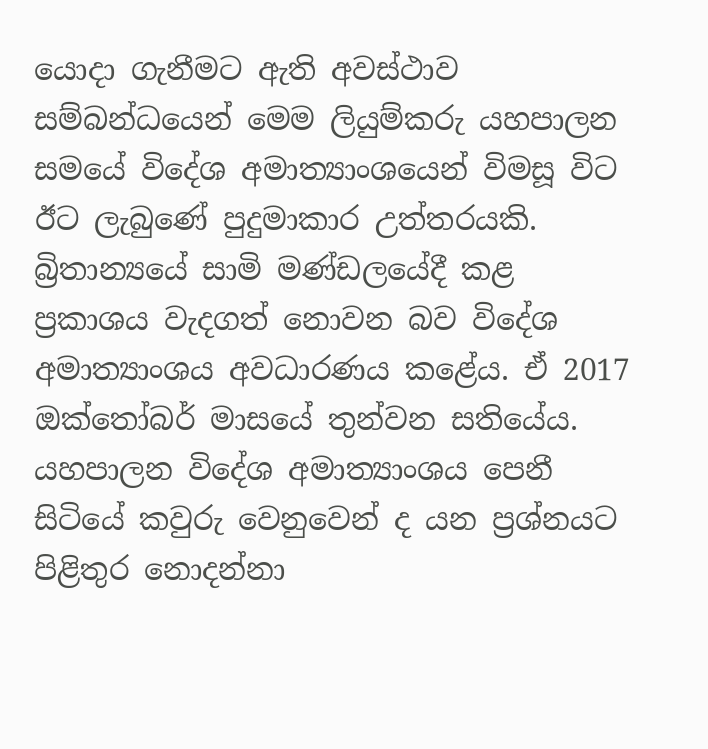යොදා ගැනීමට ඇති අවස්ථාව සම්බන්ධයෙන් මෙම ලියුම්කරු යහපාලන සමයේ විදේශ අමාත්‍යාංශයෙන් විමසූ විට ඊට ලැබුණේ පුදුමාකාර උත්තරයකි. බ්‍රිතාන්‍යයේ සාමි මණ්ඩලයේදී කළ ප්‍රකාශය වැදගත් නොවන බව විදේශ අමාත්‍යාංශය අවධාරණය කළේය. ඒ 2017 ඔක්තෝබර් මාසයේ තුන්වන සතියේය. යහපාලන විදේශ අමාත්‍යාංශය පෙනී සිටියේ කවුරු වෙනුවෙන් ද යන ප්‍රශ්නයට පිළිතුර නොදන්නා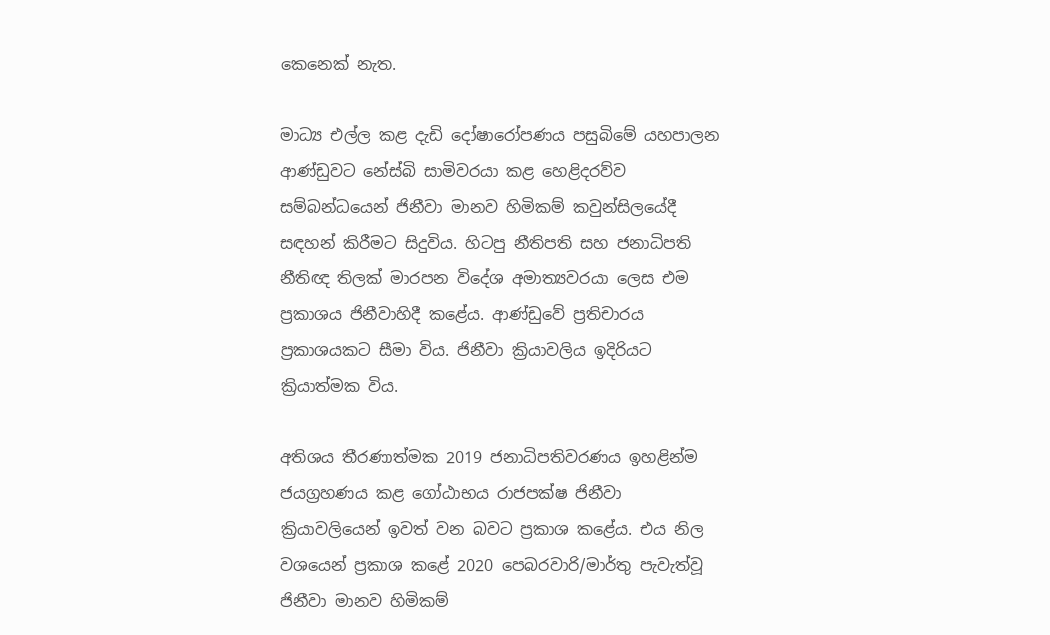කෙනෙක් නැත.

මාධ්‍ය එල්ල කළ දැඩි දෝෂාරෝපණය පසුබිමේ යහපාලන ආණ්ඩුවට නේස්බි සාමිවරයා කළ හෙළිදරව්ව සම්බන්ධයෙන් ජිනීවා මානව හිමිකම් කවුන්සිලයේදී සඳහන් කිරීමට සිදුවිය. හිටපු නීතිපති සහ ජනාධිපති නීතිඥ තිලක් මාරපන විදේශ අමාත්‍යවරයා ලෙස එම ප්‍රකාශය ජිනීවාහිදී කළේය. ආණ්ඩුවේ ප්‍රතිචාරය ප්‍රකාශයකට සීමා විය. ජිනීවා ක්‍රියාවලිය ඉදිරියට ක්‍රියාත්මක විය.

අතිශය තීරණාත්මක 2019 ජනාධිපතිවරණය ඉහළින්ම ජයග්‍රහණය කළ ගෝඨාභය රාජපක්ෂ ජිනීවා ක්‍රියාවලියෙන් ඉවත් වන බවට ප්‍රකාශ කළේය. එය නිල වශයෙන් ප්‍රකාශ කළේ 2020 පෙබරවාරි/මාර්තු පැවැත්වූ ජිනීවා මානව හිමිකම්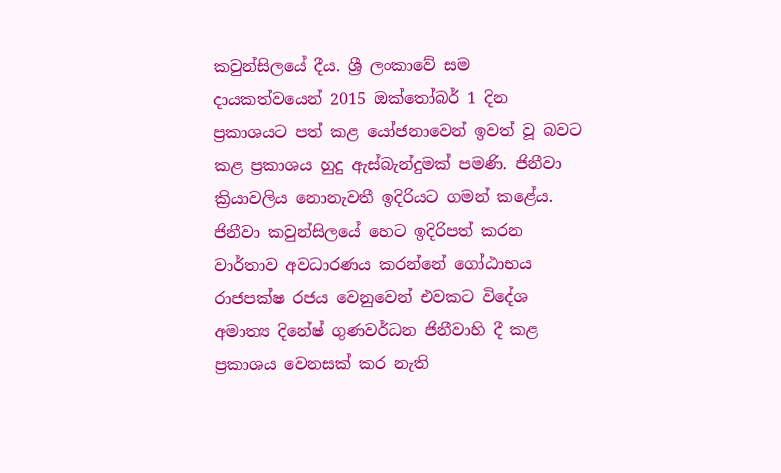කවුන්සිලයේ දීය. ශ්‍රී ලංකාවේ සම දායකත්වයෙන් 2015 ඔක්තෝබර් 1 දින ප්‍රකාශයට පත් කළ යෝජනාවෙන් ඉවත් වූ බවට කළ ප්‍රකාශය හුදු ඇස්බැන්දුමක් පමණි. ජිනීවා ක්‍රියාවලිය නොනැවතී ඉදිරියට ගමන් කළේය. ජිනීවා කවුන්සිලයේ හෙට ඉදිරිපත් කරන වාර්තාව අවධාරණය කරන්නේ ගෝඨාභය රාජපක්ෂ රජය වෙනුවෙන් එවකට විදේශ අමාත්‍ය දිනේෂ් ගුණවර්ධන ජිනීවාහි දී කළ ප්‍රකාශය වෙනසක් කර නැති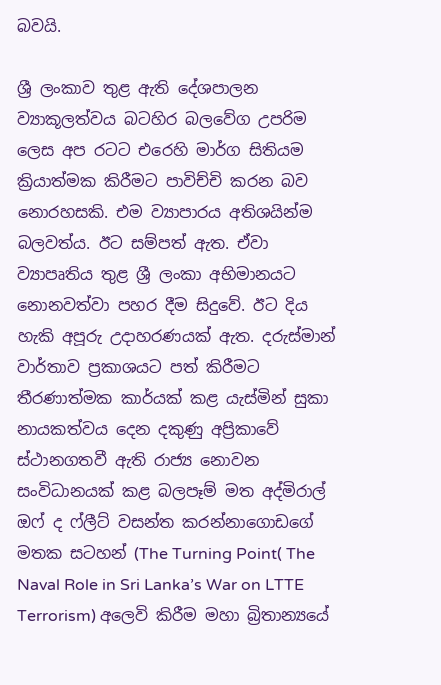බවයි.

ශ්‍රී ලංකාව තුළ ඇති දේශපාලන ව්‍යාකූලත්වය බටහිර බලවේග උපරිම ලෙස අප රටට එරෙහි මාර්ග සිතියම ක්‍රියාත්මක කිරීමට පාවිච්චි කරන බව නොරහසකි. එම ව්‍යාපාරය අතිශයින්ම බලවත්ය. ඊට සම්පත් ඇත. ඒවා ව්‍යාපෘතිය තුළ ශ්‍රී ලංකා අභිමානයට නොනවත්වා පහර දීම සිදුවේ. ඊට දිය හැකි අපූරු උදාහරණයක් ඇත. දරුස්මාන් වාර්තාව ප්‍රකාශයට පත් කිරීමට තීරණාත්මක කාර්යක් කළ යැස්මින් සුකා නායකත්වය දෙන දකුණු අප්‍රිකාවේ ස්ථානගතවී ඇති රාජ්‍ය නොවන සංවිධානයක් කළ බලපෑම් මත අද්මිරාල් ඔෆ් ද ෆ්ලීට් වසන්ත කරන්නාගොඩගේ මතක සටහන් (The Turning Point( The Naval Role in Sri Lanka’s War on LTTE Terrorism) අලෙවි කිරීම මහා බ්‍රිතාන්‍යයේ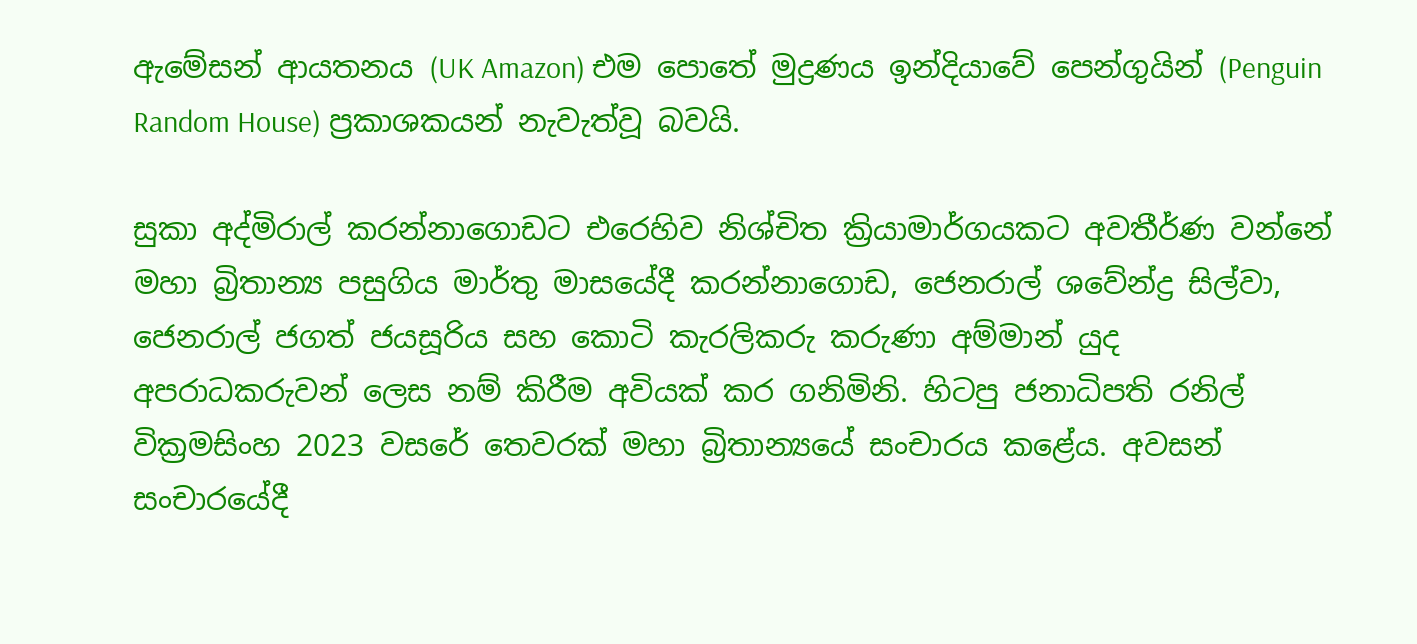ඇමේසන් ආයතනය (UK Amazon) එම පොතේ මුද්‍රණය ඉන්දියාවේ පෙන්ගුයින් (Penguin Random House) ප්‍රකාශකයන් නැවැත්වූ බවයි.

සුකා අද්මිරාල් කරන්නාගොඩට එරෙහිව නිශ්චිත ක්‍රියාමාර්ගයකට අවතීර්ණ වන්නේ මහා බ්‍රිතාන්‍ය පසුගිය මාර්තු මාසයේදී කරන්නාගොඩ, ජෙනරාල් ශවේන්ද්‍ර සිල්වා, ජෙනරාල් ජගත් ජයසූරිය සහ කොටි කැරලිකරු කරුණා අම්මාන් යුද අපරාධකරුවන් ලෙස නම් කිරීම අවියක් කර ගනිමිනි. හිටපු ජනාධිපති රනිල් වික්‍රමසිංහ 2023 වසරේ තෙවරක් මහා බ්‍රිතාන්‍යයේ සංචාරය කළේය. අවසන් සංචාරයේදී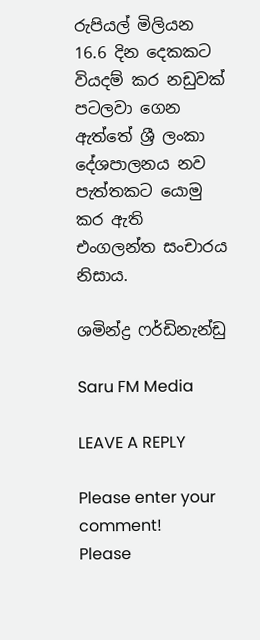රුපියල් මිලියන 16.6 දින දෙකකට වියදම් කර නඩුවක් පටලවා ගෙන ඇත්තේ ශ්‍රී ලංකා දේශපාලනය නව පැත්තකට යොමු කර ඇති එංගලන්ත සංචාරය නිසාය.

ශමින්ද්‍ර ෆර්ඩිනැන්ඩු

Saru FM Media

LEAVE A REPLY

Please enter your comment!
Please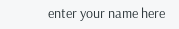enter your name here